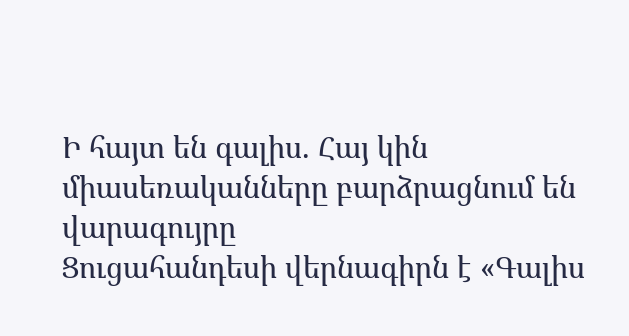Ի հայտ են գալիս. Հայ կին միասեռականները բարձրացնում են վարագույրը
Ցուցահանդեսի վերնագիրն է «Գալիս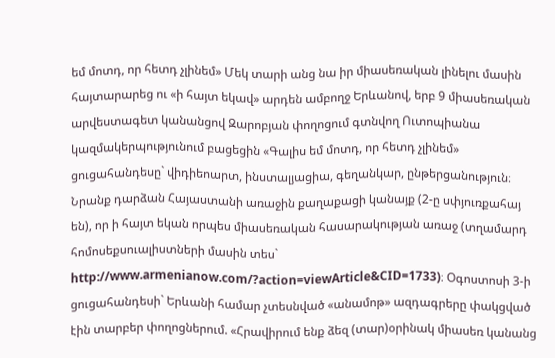եմ մոտդ, որ հետդ չլինեմ» Մեկ տարի անց նա իր միասեռական լինելու մասին հայտարարեց ու «ի հայտ եկավ» արդեն ամբողջ Երևանով, երբ 9 միասեռական արվեստագետ կանանցով Զարոբյան փողոցում գտնվող Ուտոպիանա կազմակերպությունում բացեցին «Գալիս եմ մոտդ, որ հետդ չլինեմ» ցուցահանդեսը` վիդիեոարտ, ինստալյացիա, գեղանկար, ընթերցանություն։ Նրանք դարձան Հայաստանի առաջին քաղաքացի կանայք (2-ը սփյուռքահայ են), որ ի հայտ եկան որպես միասեռական հասարակության առաջ (տղամարդ հոմոսեքսուալիստների մասին տես` http://www.armenianow.com/?action=viewArticle&CID=1733)։ Օգոստոսի 3-ի ցուցահանդեսի` Երևանի համար չտեսնված «անամոթ» ազդագրերը փակցված էին տարբեր փողոցներում. «Հրավիրում ենք ձեզ (տար)օրինակ միասեռ կանանց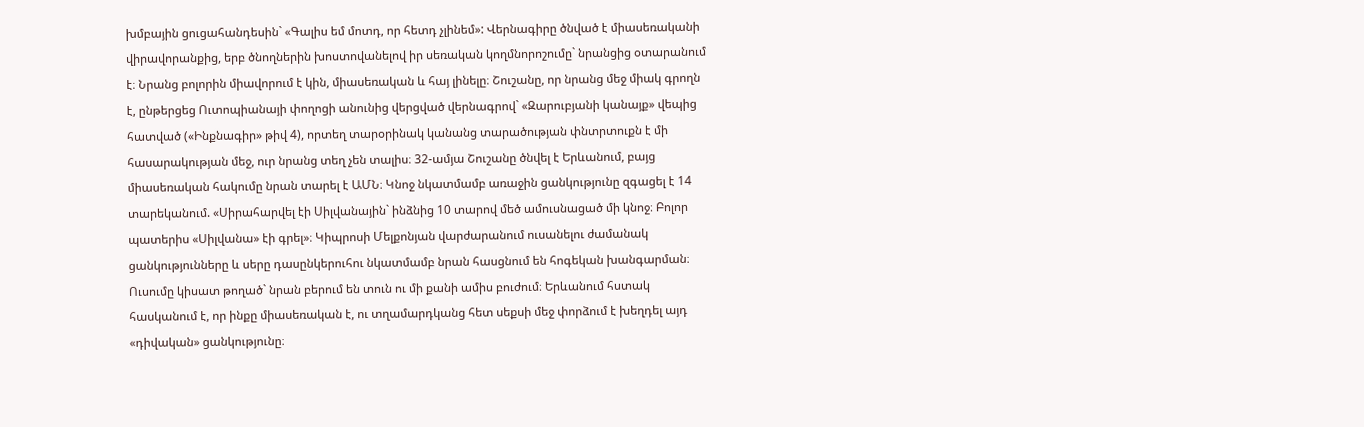խմբային ցուցահանդեսին` «Գալիս եմ մոտդ, որ հետդ չլինեմ»: Վերնագիրը ծնված է միասեռականի վիրավորանքից, երբ ծնողներին խոստովանելով իր սեռական կողմնորոշումը` նրանցից օտարանում է։ Նրանց բոլորին միավորում է կին, միասեռական և հայ լինելը։ Շուշանը, որ նրանց մեջ միակ գրողն է, ընթերցեց Ուտոպիանայի փողոցի անունից վերցված վերնագրով` «Զարուբյանի կանայք» վեպից հատված («Ինքնագիր» թիվ 4), որտեղ տարօրինակ կանանց տարածության փնտրտուքն է մի հասարակության մեջ, ուր նրանց տեղ չեն տալիս։ 32-ամյա Շուշանը ծնվել է Երևանում, բայց միասեռական հակումը նրան տարել է ԱՄՆ։ Կնոջ նկատմամբ առաջին ցանկությունը զգացել է 14 տարեկանում. «Սիրահարվել էի Սիլվանային` ինձնից 10 տարով մեծ ամուսնացած մի կնոջ։ Բոլոր պատերիս «Սիլվանա» էի գրել»։ Կիպրոսի Մելքոնյան վարժարանում ուսանելու ժամանակ ցանկությունները և սերը դասընկերուհու նկատմամբ նրան հասցնում են հոգեկան խանգարման։ Ուսումը կիսատ թողած` նրան բերում են տուն ու մի քանի ամիս բուժում։ Երևանում հստակ հասկանում է, որ ինքը միասեռական է, ու տղամարդկանց հետ սեքսի մեջ փորձում է խեղդել այդ «դիվական» ցանկությունը։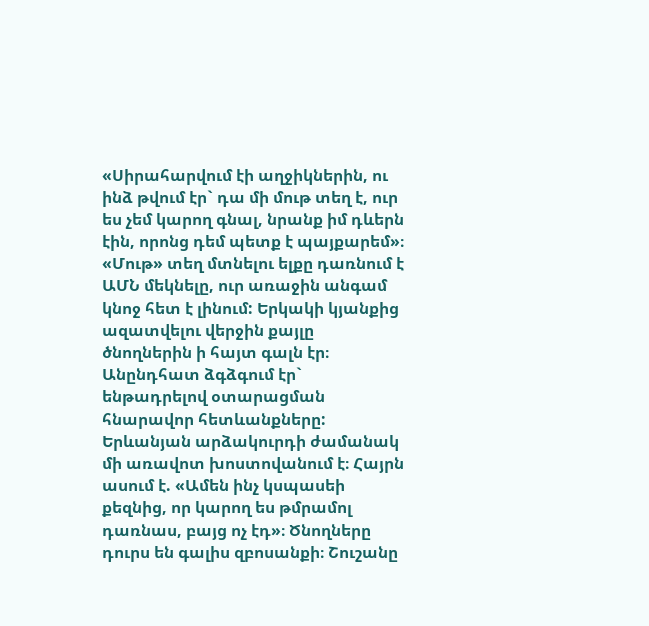«Սիրահարվում էի աղջիկներին, ու ինձ թվում էր` դա մի մութ տեղ է, ուր ես չեմ կարող գնալ, նրանք իմ դևերն էին, որոնց դեմ պետք է պայքարեմ»։ «Մութ» տեղ մտնելու ելքը դառնում է ԱՄՆ մեկնելը, ուր առաջին անգամ կնոջ հետ է լինում: Երկակի կյանքից ազատվելու վերջին քայլը ծնողներին ի հայտ գալն էր։ Անընդհատ ձգձգում էր` ենթադրելով օտարացման հնարավոր հետևանքները: Երևանյան արձակուրդի ժամանակ մի առավոտ խոստովանում է։ Հայրն ասում է. «Ամեն ինչ կսպասեի քեզնից, որ կարող ես թմրամոլ դառնաս, բայց ոչ էդ»։ Ծնողները դուրս են գալիս զբոսանքի։ Շուշանը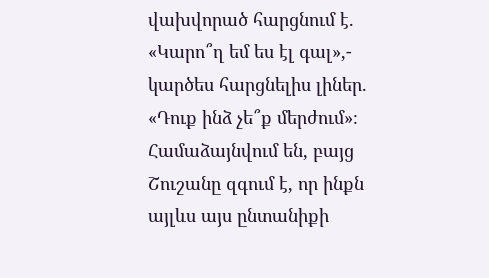վախվորած հարցնում է. «Կարո՞ղ եմ ես էլ գալ»,- կարծես հարցնելիս լիներ. «Դուք ինձ չե՞ք մերժում»։ Համաձայնվում են, բայց Շուշանը զգում է, որ ինքն այլևս այս ընտանիքի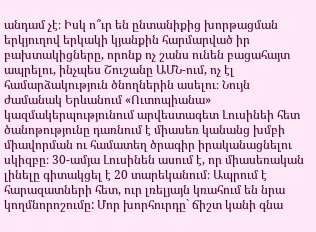անդամ չէ։ Իսկ ո՞ւր են ընտանիքից խորթացման երկյուղով երկակի կյանքին հարմարված իր բախտակիցները, որոնք ոչ շանս ունեն բացահայտ ապրելու, ինչպես Շուշանը ԱՄՆ-ում, ոչ էլ համարձակություն ծնողներին ասելու։ Նույն ժամանակ Երևանում «Ուտոպիանա» կազմակերպությունում արվեստագետ Լուսինեի հետ ծանոթությունը դառնում է միասեռ կանանց խմբի միավորման ու համատեղ ծրագիր իրականացնելու սկիզբը։ 30-ամյա Լուսինեն ասում է, որ միասեռական լինելը գիտակցել է 20 տարեկանում։ Ապրում է հարազատների հետ, ուր լռելյայն կռահում են նրա կողմնորոշումը: Մոր խորհուրդը` ճիշտ կանի գնա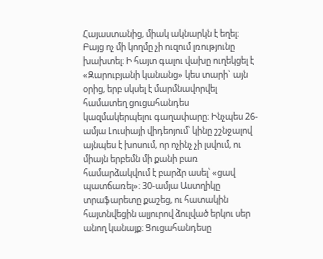Հայաստանից, միակ ակնարկն է եղել։ Բայց ոչ մի կողմը չի ուզում լռությունը խախտել։ Ի հայտ գալու վախը ուղեկցել է «Զարուբյանի կանանց» կես տարի` այն օրից, երբ սկսել է մարմնավորվել համատեղ ցուցահանդես կազմակերպելու գաղափարը։ Ինչպես 26-ամյա Լուսիայի վիդեոյում՝ կինը շշնջալով այնպես է խոսում, որ ոչինչ չի լսվում, ու միայն երբեմն մի քանի բառ համարձակվում է բարձր ասել՝ «ցավ պատճառել»։ 30-ամյա Աստղիկը տրաֆարետը քաշեց, ու հատակին հայտնվեցին ալյուրով ձուլված երկու սեր անող կանայք։ Ցուցահանդեսը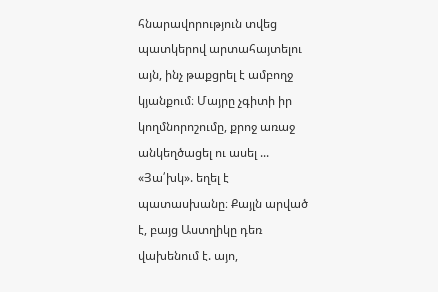հնարավորություն տվեց պատկերով արտահայտելու այն, ինչ թաքցրել է ամբողջ կյանքում։ Մայրը չգիտի իր կողմնորոշումը, քրոջ առաջ անկեղծացել ու ասել ... «Յա՛խկ». եղել է պատասխանը։ Քայլն արված է, բայց Աստղիկը դեռ վախենում է. այո,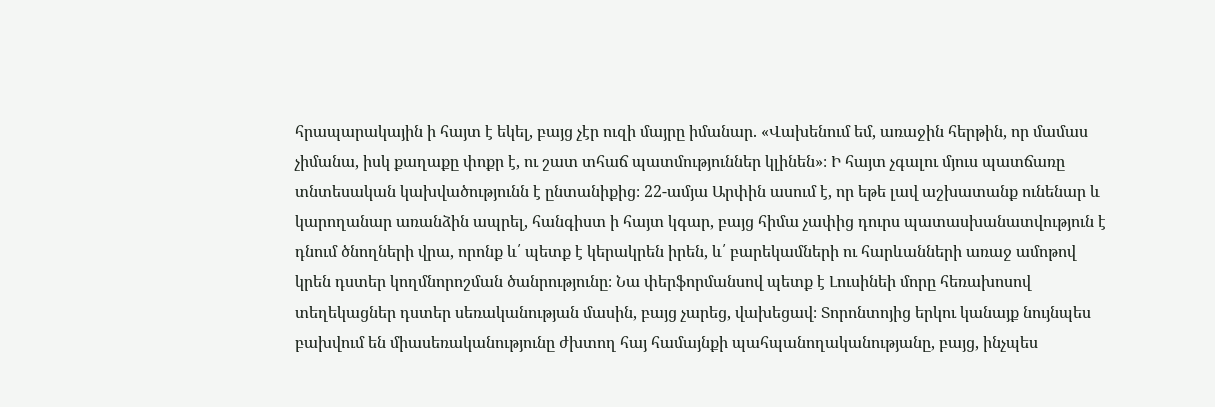հրապարակային ի հայտ է եկել, բայց չէր ուզի մայրը իմանար. «Վախենում եմ, առաջին հերթին, որ մամաս չիմանա, իսկ քաղաքը փոքր է, ու շատ տհաճ պատմություններ կլինեն»։ Ի հայտ չգալու մյուս պատճառը տնտեսական կախվածությունն է ընտանիքից։ 22-ամյա Արփին ասում է, որ եթե լավ աշխատանք ունենար և կարողանար առանձին ապրել, հանգիստ ի հայտ կգար, բայց հիմա չափից դուրս պատասխանատվություն է դնում ծնողների վրա, որոնք և՛ պետք է կերակրեն իրեն, և՛ բարեկամների ու հարևանների առաջ ամոթով կրեն դստեր կողմնորոշման ծանրությունը։ Նա փերֆորմանսով պետք է Լուսինեի մորը հեռախոսով տեղեկացներ դստեր սեռականության մասին, բայց չարեց, վախեցավ։ Տորոնտոյից երկու կանայք նույնպես բախվում են միասեռականությունը ժխտող հայ համայնքի պահպանողականությանը, բայց, ինչպես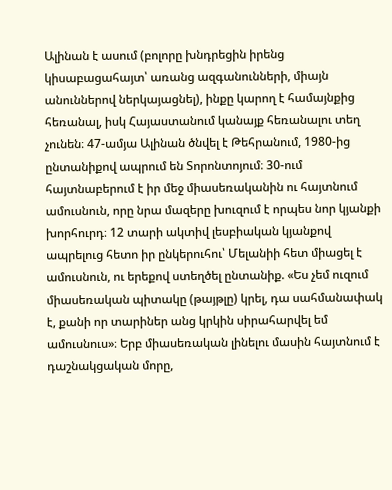Ալինան է ասում (բոլորը խնդրեցին իրենց կիսաբացահայտ՝ առանց ազգանունների, միայն անուններով ներկայացնել), ինքը կարող է համայնքից հեռանալ, իսկ Հայաստանում կանայք հեռանալու տեղ չունեն։ 47-ամյա Ալինան ծնվել է Թեհրանում, 1980-ից ընտանիքով ապրում են Տորոնտոյում։ 30-ում հայտնաբերում է իր մեջ միասեռականին ու հայտնում ամուսնուն, որը նրա մազերը խուզում է որպես նոր կյանքի խորհուրդ։ 12 տարի ակտիվ լեսբիական կյանքով ապրելուց հետո իր ընկերուհու՝ Մելանիի հետ միացել է ամուսնուն, ու երեքով ստեղծել ընտանիք. «Ես չեմ ուզում միասեռական պիտակը (թայթլը) կրել, դա սահմանափակ է, քանի որ տարիներ անց կրկին սիրահարվել եմ ամուսնուս»։ Երբ միասեռական լինելու մասին հայտնում է դաշնակցական մորը,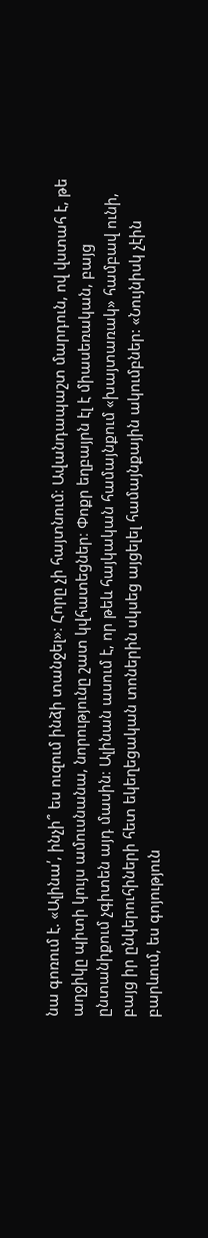նա գոռում է. «Ալինա՛, ինչի՞ ես ուզում ինձի տանջել»։ Հորը չի հայտնում։ Ավանդապաշտ մարդուն, ով վստահ է, թե աղջիկը պիտի կույս ամուսնանա, նորությունը շատ կվհատեցներ։ Փոքր եղբայրն էլ է միասեռական, բայց ընտանիքում չգիտեն այդ մասին։ Ալինան ասում է, որ թեև հայկական համայնքում «խայտառակ» համբավ ունի, բայց իր ընկերուհիների հետ եկեղեցական տոներին սկսեց այցելել համայնքային ակումբներ: «Նույնիսկ չէին բարևում, ես գոյություն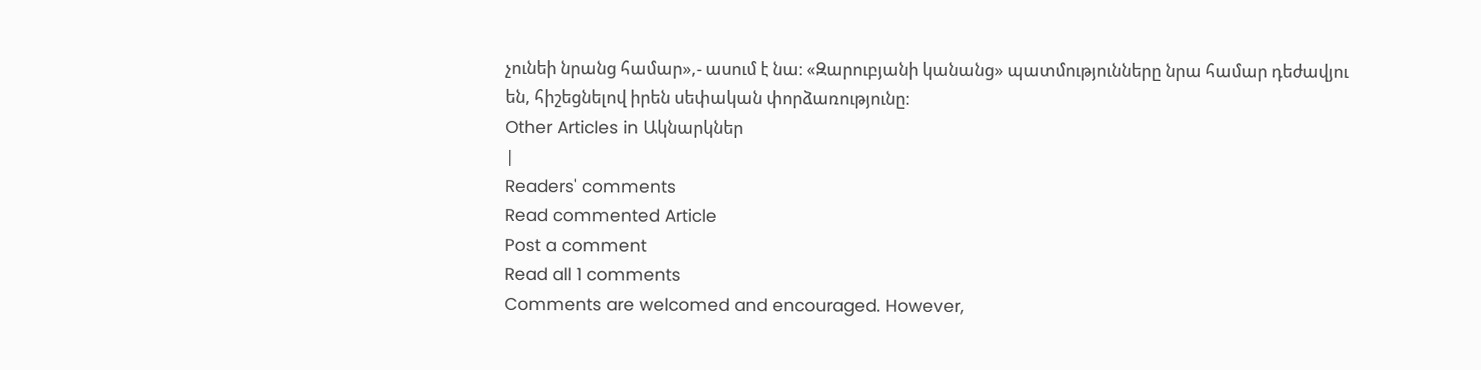չունեի նրանց համար»,- ասում է նա։ «Զարուբյանի կանանց» պատմությունները նրա համար դեժավյու են, հիշեցնելով իրեն սեփական փորձառությունը։
Other Articles in Ակնարկներ
|
Readers' comments
Read commented Article
Post a comment
Read all 1 comments
Comments are welcomed and encouraged. However,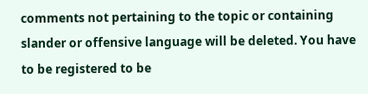comments not pertaining to the topic or containing slander or offensive language will be deleted. You have to be registered to be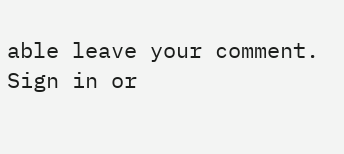able leave your comment. Sign in or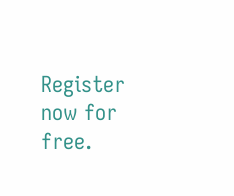Register now for free.